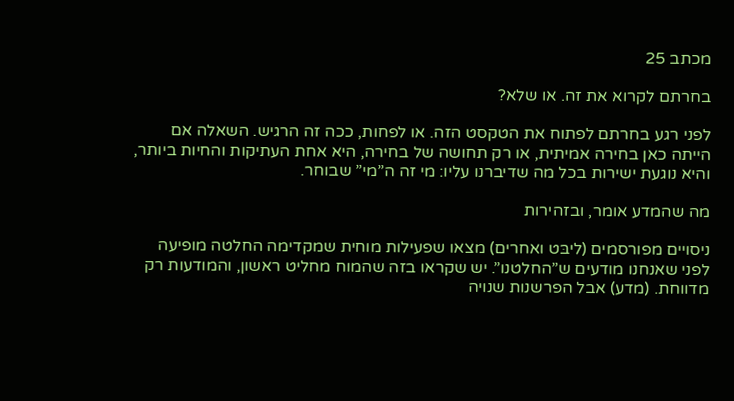מכתב 25

בחרתם לקרוא את זה. או שלא?

לפני רגע בחרתם לפתוח את הטקסט הזה. או לפחות, ככה זה הרגיש. השאלה אם הייתה כאן בחירה אמיתית, או רק תחושה של בחירה, היא אחת העתיקות והחיות ביותר, והיא נוגעת ישירות בכל מה שדיברנו עליו: מי זה ה”מי” שבוחר.

מה שהמדע אומר, ובזהירות

ניסויים מפורסמים (ליבּט ואחרים) מצאו שפעילות מוחית שמקדימה החלטה מופיעה לפני שאנחנו מודעים ש”החלטנו”. יש שקראו בזה שהמוח מחליט ראשון, והמודעות רק מדווחת. (מדע) אבל הפרשנות שנויה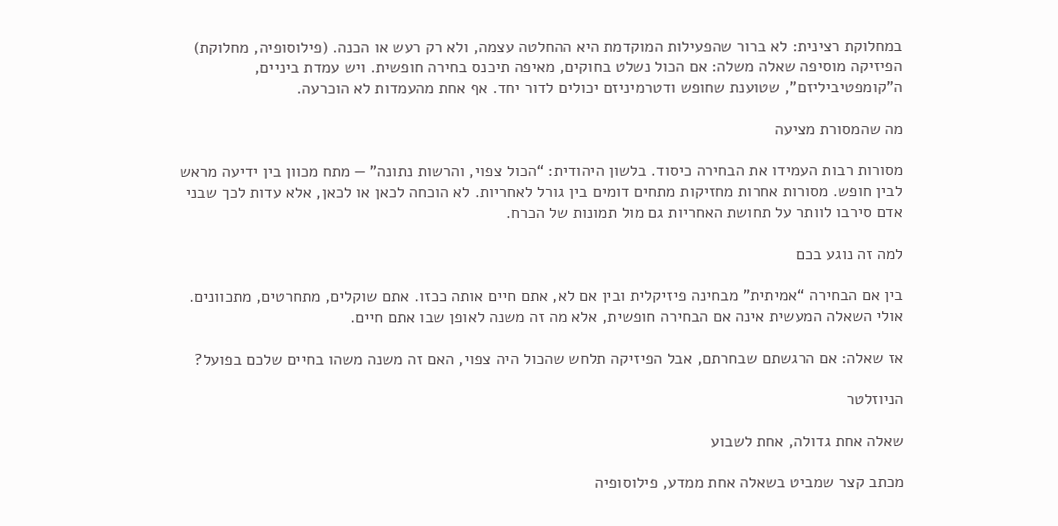במחלוקת רצינית: לא ברור שהפעילות המוקדמת היא ההחלטה עצמה, ולא רק רעש או הכנה. (פילוסופיה, מחלוקת) הפיזיקה מוסיפה שאלה משלה: אם הכול נשלט בחוקים, מאיפה תיכנס בחירה חופשית. ויש עמדת ביניים, ה”קומפטיביליזם”, שטוענת שחופש ודטרמיניזם יכולים לדור יחד. אף אחת מהעמדות לא הוכרעה.

מה שהמסורת מציעה

מסורות רבות העמידו את הבחירה כיסוד. בלשון היהודית: “הכול צפוי, והרשות נתונה” — מתח מכוון בין ידיעה מראש לבין חופש. מסורות אחרות מחזיקות מתחים דומים בין גורל לאחריות. לא הוכחה לכאן או לכאן, אלא עדות לכך שבני אדם סירבו לוותר על תחושת האחריות גם מול תמונות של הכרח.

למה זה נוגע בכם

בין אם הבחירה “אמיתית” מבחינה פיזיקלית ובין אם לא, אתם חיים אותה ככזו. אתם שוקלים, מתחרטים, מתכוונים. אולי השאלה המעשית אינה אם הבחירה חופשית, אלא מה זה משנה לאופן שבו אתם חיים.

אז שאלה: אם הרגשתם שבחרתם, אבל הפיזיקה תלחש שהכול היה צפוי, האם זה משנה משהו בחיים שלכם בפועל?

הניוזלטר

שאלה אחת גדולה, אחת לשבוע

מכתב קצר שמביט בשאלה אחת ממדע, פילוסופיה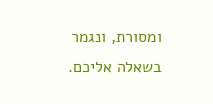ומסורת, ונגמר בשאלה אליכם.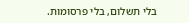בלי תשלום, בלי פרסומות.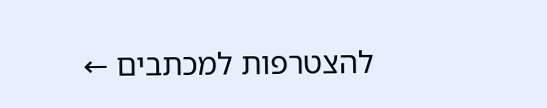להצטרפות למכתבים ←